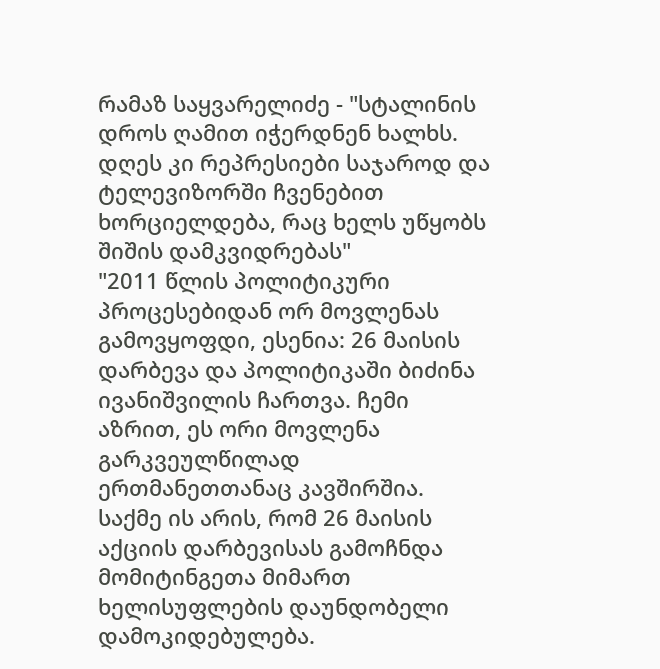რამაზ საყვარელიძე - "სტალინის დროს ღამით იჭერდნენ ხალხს. დღეს კი რეპრესიები საჯაროდ და ტელევიზორში ჩვენებით ხორციელდება, რაც ხელს უწყობს შიშის დამკვიდრებას"
"2011 წლის პოლიტიკური პროცესებიდან ორ მოვლენას გამოვყოფდი, ესენია: 26 მაისის დარბევა და პოლიტიკაში ბიძინა ივანიშვილის ჩართვა. ჩემი აზრით, ეს ორი მოვლენა გარკვეულწილად ერთმანეთთანაც კავშირშია. საქმე ის არის, რომ 26 მაისის აქციის დარბევისას გამოჩნდა მომიტინგეთა მიმართ ხელისუფლების დაუნდობელი დამოკიდებულება.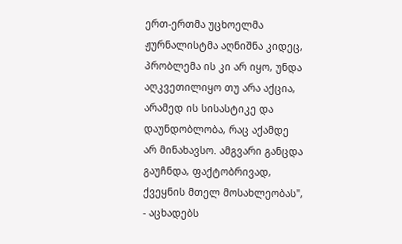ერთ-ერთმა უცხოელმა ჟურნალისტმა აღნიშნა კიდეც, პრობლემა ის კი არ იყო, უნდა აღკვეთილიყო თუ არა აქცია, არამედ ის სისასტიკე და დაუნდობლობა, რაც აქამდე არ მინახავსო. ამგვარი განცდა გაუჩნდა, ფაქტობრივად, ქვეყნის მთელ მოსახლეობას", - აცხადებს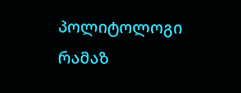პოლიტოლოგი რამაზ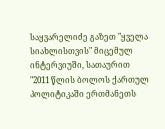საყვარელიძე გაზეთ "ყველა სიახლისთვის" მიცემულ ინტერვიუში, სათაურით "2011 წლის ბოლოს ქართულ პოლიტიკაში ერთმანეთს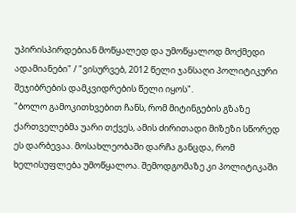უპირისპირდებიან მოწყალედ და უმოწყალოდ მოქმედი ადამიანები" / "ვისურვებ, 2012 წელი ჯანსაღი პოლიტიკური შეჯიბრების დამკვიდრების წელი იყოს".
"ბოლო გამოკითხვებით ჩანს, რომ მიტინგების გზაზე ქართველებმა უარი თქვეს, ამის ძირითადი მიზეზი სწორედ ეს დარბევაა. მოსახლეობაში დარჩა განცდა, რომ ხელისუფლება უმოწყალოა. შემოდგომაზე კი პოლიტიკაში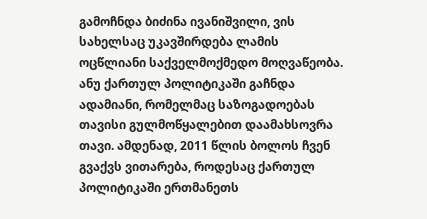გამოჩნდა ბიძინა ივანიშვილი, ვის სახელსაც უკავშირდება ლამის ოცწლიანი საქველმოქმედო მოღვაწეობა. ანუ ქართულ პოლიტიკაში გაჩნდა ადამიანი, რომელმაც საზოგადოებას თავისი გულმოწყალებით დაამახსოვრა თავი. ამდენად, 2011 წლის ბოლოს ჩვენ გვაქვს ვითარება, როდესაც ქართულ პოლიტიკაში ერთმანეთს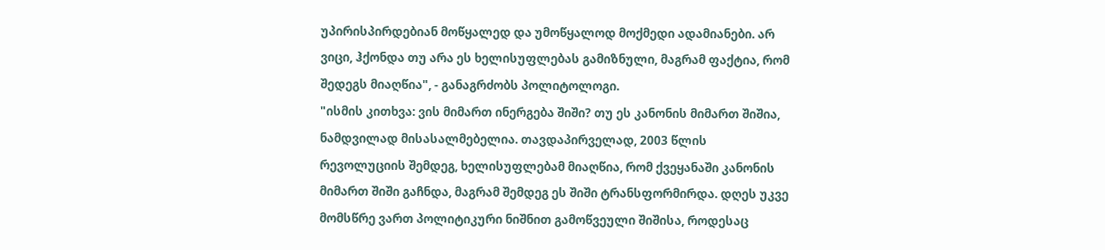უპირისპირდებიან მოწყალედ და უმოწყალოდ მოქმედი ადამიანები. არ ვიცი, ჰქონდა თუ არა ეს ხელისუფლებას გამიზნული, მაგრამ ფაქტია, რომ შედეგს მიაღწია", - განაგრძობს პოლიტოლოგი.
"ისმის კითხვა: ვის მიმართ ინერგება შიში? თუ ეს კანონის მიმართ შიშია, ნამდვილად მისასალმებელია. თავდაპირველად, 2003 წლის რევოლუციის შემდეგ, ხელისუფლებამ მიაღწია, რომ ქვეყანაში კანონის მიმართ შიში გაჩნდა, მაგრამ შემდეგ ეს შიში ტრანსფორმირდა. დღეს უკვე მომსწრე ვართ პოლიტიკური ნიშნით გამოწვეული შიშისა, როდესაც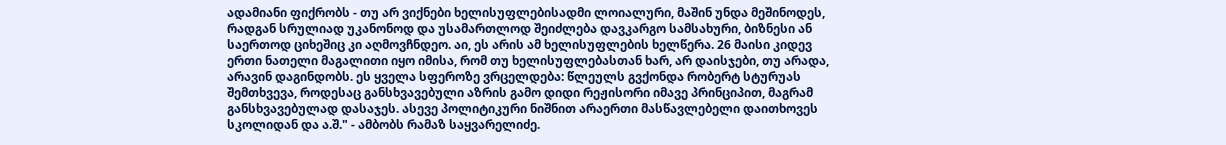ადამიანი ფიქრობს - თუ არ ვიქნები ხელისუფლებისადმი ლოიალური, მაშინ უნდა მეშინოდეს, რადგან სრულიად უკანონოდ და უსამართლოდ შეიძლება დავკარგო სამსახური, ბიზნესი ან საერთოდ ციხეშიც კი აღმოვჩნდეო. აი, ეს არის ამ ხელისუფლების ხელწერა. 26 მაისი კიდევ ერთი ნათელი მაგალითი იყო იმისა, რომ თუ ხელისუფლებასთან ხარ, არ დაისჯები, თუ არადა, არავინ დაგინდობს. ეს ყველა სფეროზე ვრცელდება: წლეულს გვქონდა რობერტ სტურუას შემთხვევა, როდესაც განსხვავებული აზრის გამო დიდი რეჟისორი იმავე პრინციპით, მაგრამ განსხვავებულად დასაჯეს. ასევე პოლიტიკური ნიშნით არაერთი მასწავლებელი დაითხოვეს სკოლიდან და ა.შ." - ამბობს რამაზ საყვარელიძე.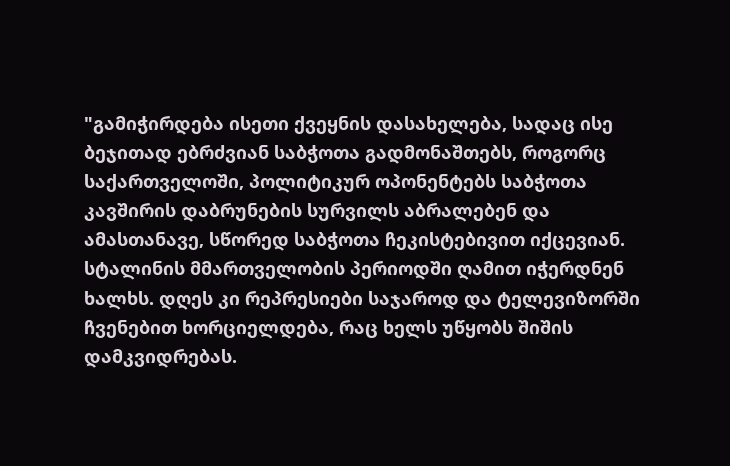"გამიჭირდება ისეთი ქვეყნის დასახელება, სადაც ისე ბეჯითად ებრძვიან საბჭოთა გადმონაშთებს, როგორც საქართველოში, პოლიტიკურ ოპონენტებს საბჭოთა კავშირის დაბრუნების სურვილს აბრალებენ და ამასთანავე, სწორედ საბჭოთა ჩეკისტებივით იქცევიან. სტალინის მმართველობის პერიოდში ღამით იჭერდნენ ხალხს. დღეს კი რეპრესიები საჯაროდ და ტელევიზორში ჩვენებით ხორციელდება, რაც ხელს უწყობს შიშის დამკვიდრებას.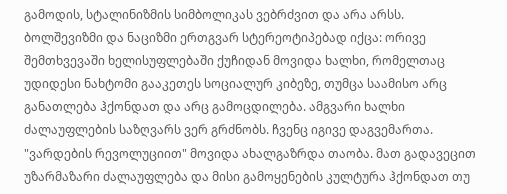გამოდის, სტალინიზმის სიმბოლიკას ვებრძვით და არა არსს. ბოლშევიზმი და ნაციზმი ერთგვარ სტერეოტიპებად იქცა: ორივე შემთხვევაში ხელისუფლებაში ქუჩიდან მოვიდა ხალხი, რომელთაც უდიდესი ნახტომი გააკეთეს სოციალურ კიბეზე, თუმცა საამისო არც განათლება ჰქონდათ და არც გამოცდილება. ამგვარი ხალხი ძალაუფლების საზღვარს ვერ გრძნობს. ჩვენც იგივე დაგვემართა. "ვარდების რევოლუციით" მოვიდა ახალგაზრდა თაობა. მათ გადავეცით უზარმაზარი ძალაუფლება და მისი გამოყენების კულტურა ჰქონდათ თუ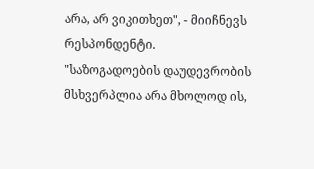არა, არ ვიკითხეთ", - მიიჩნევს რესპონდენტი.
"საზოგადოების დაუდევრობის მსხვერპლია არა მხოლოდ ის,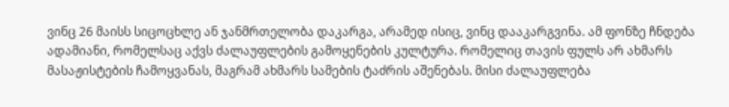ვინც 26 მაისს სიცოცხლე ან ჯანმრთელობა დაკარგა, არამედ ისიც, ვინც დააკარგვინა. ამ ფონზე ჩნდება ადამიანი, რომელსაც აქვს ძალაუფლების გამოყენების კულტურა. რომელიც თავის ფულს არ ახმარს მასაჟისტების ჩამოყვანას, მაგრამ ახმარს სამების ტაძრის აშენებას. მისი ძალაუფლება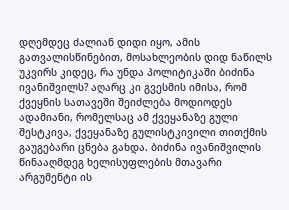დღემდეც ძალიან დიდი იყო, ამის გათვალისწინებით, მოსახლეობის დიდ ნაწილს უკვირს კიდეც, რა უნდა პოლიტიკაში ბიძინა ივანიშვილს? აღარც კი გვესმის იმისა, რომ ქვეყნის სათავეში შეიძლება მოდიოდეს ადამიანი, რომელსაც ამ ქვეყანაზე გული შესტკივა, ქვეყანაზე გულისტკივილი თითქმის გაუგებარი ცნება გახდა. ბიძინა ივანიშვილის წინააღმდეგ ხელისუფლების მთავარი არგუმენტი ის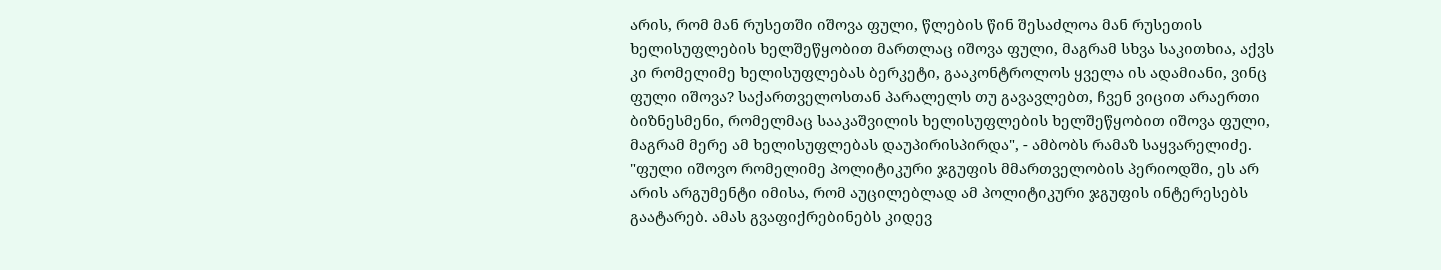არის, რომ მან რუსეთში იშოვა ფული, წლების წინ შესაძლოა მან რუსეთის ხელისუფლების ხელშეწყობით მართლაც იშოვა ფული, მაგრამ სხვა საკითხია, აქვს კი რომელიმე ხელისუფლებას ბერკეტი, გააკონტროლოს ყველა ის ადამიანი, ვინც ფული იშოვა? საქართველოსთან პარალელს თუ გავავლებთ, ჩვენ ვიცით არაერთი ბიზნესმენი, რომელმაც სააკაშვილის ხელისუფლების ხელშეწყობით იშოვა ფული, მაგრამ მერე ამ ხელისუფლებას დაუპირისპირდა", - ამბობს რამაზ საყვარელიძე.
"ფული იშოვო რომელიმე პოლიტიკური ჯგუფის მმართველობის პერიოდში, ეს არ არის არგუმენტი იმისა, რომ აუცილებლად ამ პოლიტიკური ჯგუფის ინტერესებს გაატარებ. ამას გვაფიქრებინებს კიდევ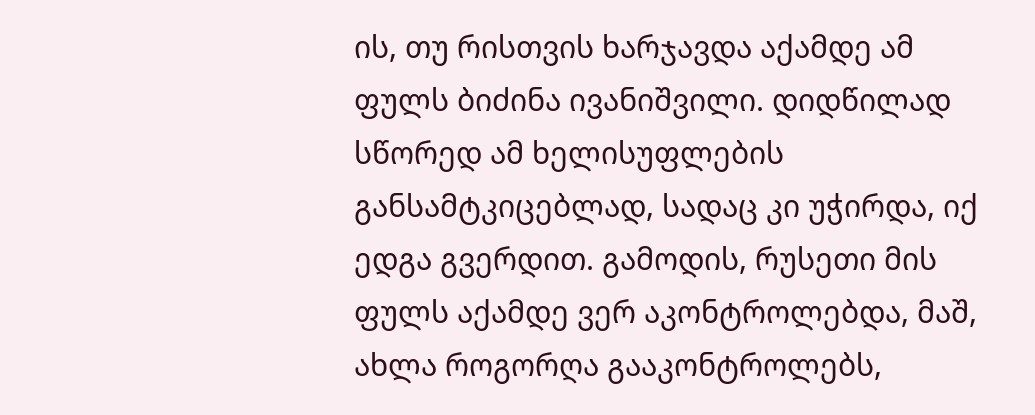ის, თუ რისთვის ხარჯავდა აქამდე ამ ფულს ბიძინა ივანიშვილი. დიდწილად სწორედ ამ ხელისუფლების განსამტკიცებლად, სადაც კი უჭირდა, იქ ედგა გვერდით. გამოდის, რუსეთი მის ფულს აქამდე ვერ აკონტროლებდა, მაშ, ახლა როგორღა გააკონტროლებს,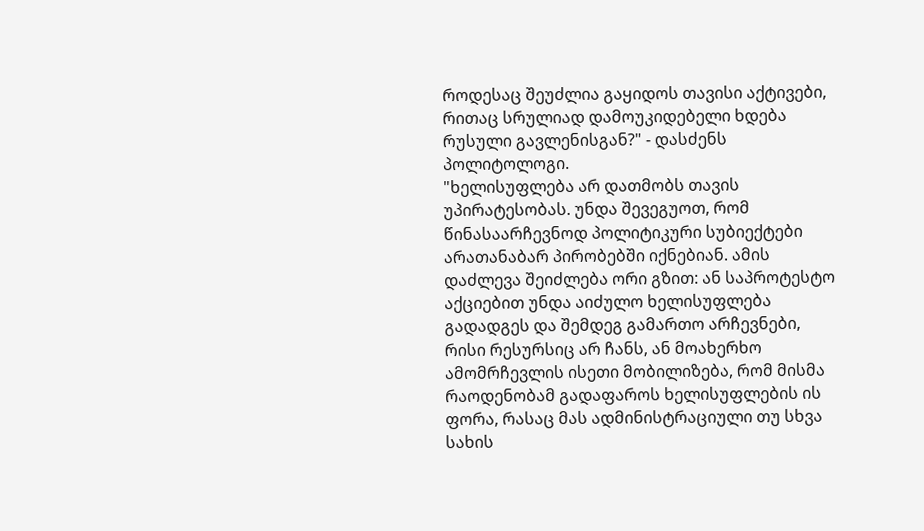როდესაც შეუძლია გაყიდოს თავისი აქტივები, რითაც სრულიად დამოუკიდებელი ხდება რუსული გავლენისგან?" - დასძენს პოლიტოლოგი.
"ხელისუფლება არ დათმობს თავის უპირატესობას. უნდა შევეგუოთ, რომ წინასაარჩევნოდ პოლიტიკური სუბიექტები არათანაბარ პირობებში იქნებიან. ამის დაძლევა შეიძლება ორი გზით: ან საპროტესტო აქციებით უნდა აიძულო ხელისუფლება გადადგეს და შემდეგ გამართო არჩევნები, რისი რესურსიც არ ჩანს, ან მოახერხო ამომრჩევლის ისეთი მობილიზება, რომ მისმა რაოდენობამ გადაფაროს ხელისუფლების ის ფორა, რასაც მას ადმინისტრაციული თუ სხვა სახის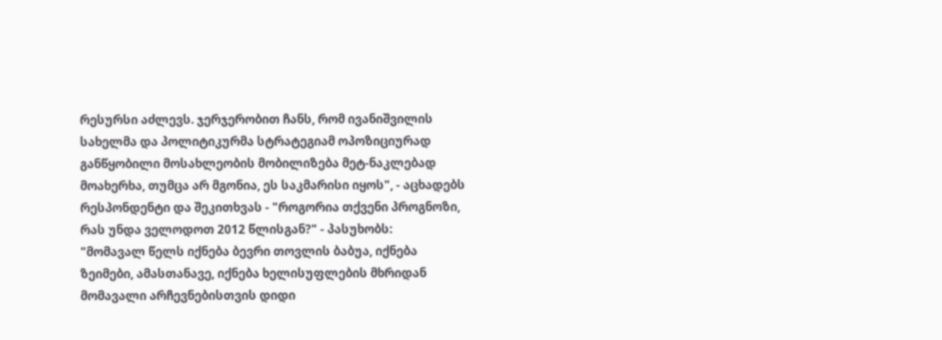რესურსი აძლევს. ჯერჯერობით ჩანს, რომ ივანიშვილის სახელმა და პოლიტიკურმა სტრატეგიამ ოპოზიციურად განწყობილი მოსახლეობის მობილიზება მეტ-ნაკლებად მოახერხა, თუმცა არ მგონია, ეს საკმარისი იყოს", - აცხადებს რესპონდენტი და შეკითხვას - "როგორია თქვენი პროგნოზი, რას უნდა ველოდოთ 2012 წლისგან?" - პასუხობს:
"მომავალ წელს იქნება ბევრი თოვლის ბაბუა, იქნება ზეიმები, ამასთანავე, იქნება ხელისუფლების მხრიდან მომავალი არჩევნებისთვის დიდი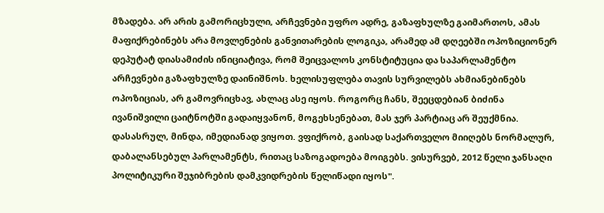მზადება. არ არის გამორიცხული, არჩევნები უფრო ადრე, გაზაფხულზე გაიმართოს, ამას მაფიქრებინებს არა მოვლენების განვითარების ლოგიკა, არამედ ამ დღეებში ოპოზიციონერ დეპუტატ დიასამიძის ინიციატივა, რომ შეიცვალოს კონსტიტუცია და საპარლამენტო არჩევნები გაზაფხულზე დაინიშნოს. ხელისუფლება თავის სურვილებს ახმიანებინებს ოპოზიციას, არ გამოვრიცხავ, ახლაც ასე იყოს. როგორც ჩანს, შეეცდებიან ბიძინა ივანიშვილი ცაიტნოტში გადაიყვანონ, მოგეხსენებათ, მას ჯერ პარტიაც არ შეუქმნია. დასასრულ, მინდა, იმედიანად ვიყოთ. ვფიქრობ, გაისად საქართველო მიიღებს ნორმალურ, დაბალანსებულ პარლამენტს, რითაც საზოგადოება მოიგებს. ვისურვებ, 2012 წელი ჯანსაღი პოლიტიკური შეჯიბრების დამკვიდრების წელიწადი იყოს".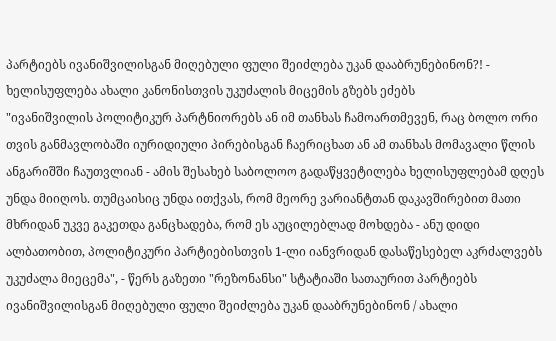პარტიებს ივანიშვილისგან მიღებული ფული შეიძლება უკან დააბრუნებინონ?! - ხელისუფლება ახალი კანონისთვის უკუძალის მიცემის გზებს ეძებს
"ივანიშვილის პოლიტიკურ პარტნიორებს ან იმ თანხას ჩამოართმევენ, რაც ბოლო ორი თვის განმავლობაში იურიდიული პირებისგან ჩაერიცხათ ან ამ თანხას მომავალი წლის ანგარიშში ჩაუთვლიან - ამის შესახებ საბოლოო გადაწყვეტილება ხელისუფლებამ დღეს უნდა მიიღოს. თუმცაისიც უნდა ითქვას, რომ მეორე ვარიანტთან დაკავშირებით მათი მხრიდან უკვე გაკეთდა განცხადება, რომ ეს აუცილებლად მოხდება - ანუ დიდი ალბათობით, პოლიტიკური პარტიებისთვის 1-ლი იანვრიდან დასაწესებელ აკრძალვებს უკუძალა მიეცემა", - წერს გაზეთი "რეზონანსი" სტატიაში სათაურით პარტიებს ივანიშვილისგან მიღებული ფული შეიძლება უკან დააბრუნებინონ / ახალი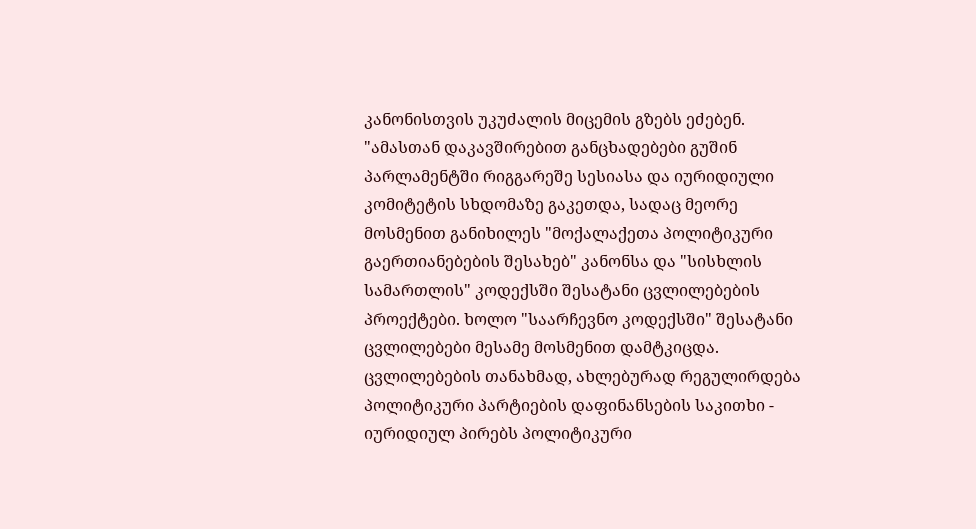კანონისთვის უკუძალის მიცემის გზებს ეძებენ.
"ამასთან დაკავშირებით განცხადებები გუშინ პარლამენტში რიგგარეშე სესიასა და იურიდიული კომიტეტის სხდომაზე გაკეთდა, სადაც მეორე მოსმენით განიხილეს "მოქალაქეთა პოლიტიკური გაერთიანებების შესახებ" კანონსა და "სისხლის სამართლის" კოდექსში შესატანი ცვლილებების პროექტები. ხოლო "საარჩევნო კოდექსში" შესატანი ცვლილებები მესამე მოსმენით დამტკიცდა. ცვლილებების თანახმად, ახლებურად რეგულირდება პოლიტიკური პარტიების დაფინანსების საკითხი - იურიდიულ პირებს პოლიტიკური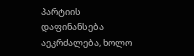პარტიის დაფინანსება აეკრძალება, ხოლო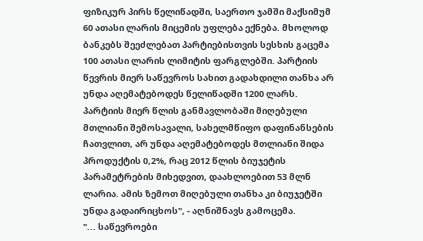ფიზიკურ პირს წელიწადში, საერთო ჯამში მაქსიმუმ 60 ათასი ლარის მიცემის უფლება ექნება. მხოლოდ ბანკებს შეეძლებათ პარტიებისთვის სესხის გაცემა 100 ათასი ლარის ლიმიტის ფარგლებში. პარტიის წევრის მიერ საწევროს სახით გადახდილი თანხა არ უნდა აღემატებოდეს წელიწადში 1200 ლარს. პარტიის მიერ წლის განმავლობაში მიღებული მთლიანი შემოსავალი, სახელმწიფო დაფინანსების ჩათვლით, არ უნდა აღემატებოდეს მთლიანი შიდა პროდუქტის 0,2%, რაც 2012 წლის ბიუჯეტის პარამეტრების მიხედვით, დაახლოებით 53 მლნ ლარია. ამის ზემოთ მიღებული თანხა კი ბიუჯეტში უნდა გადაირიცხოს", - აღნიშნავს გამოცემა.
"... საწევროები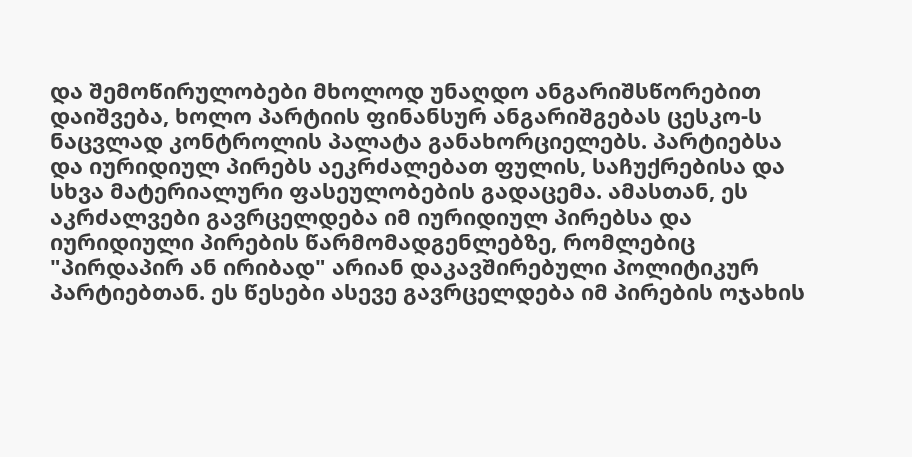და შემოწირულობები მხოლოდ უნაღდო ანგარიშსწორებით დაიშვება, ხოლო პარტიის ფინანსურ ანგარიშგებას ცესკო-ს ნაცვლად კონტროლის პალატა განახორციელებს. პარტიებსა და იურიდიულ პირებს აეკრძალებათ ფულის, საჩუქრებისა და სხვა მატერიალური ფასეულობების გადაცემა. ამასთან, ეს აკრძალვები გავრცელდება იმ იურიდიულ პირებსა და იურიდიული პირების წარმომადგენლებზე, რომლებიც "პირდაპირ ან ირიბად" არიან დაკავშირებული პოლიტიკურ პარტიებთან. ეს წესები ასევე გავრცელდება იმ პირების ოჯახის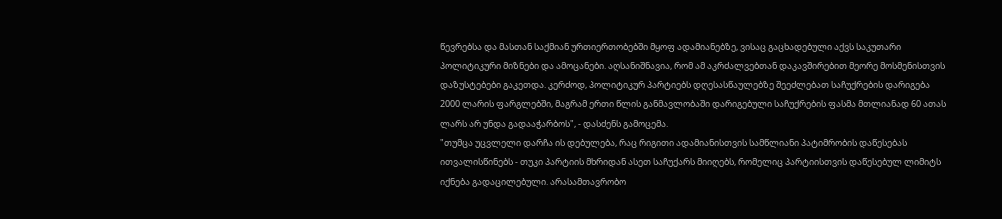წევრებსა და მასთან საქმიან ურთიერთობებში მყოფ ადამიანებზე, ვისაც გაცხადებული აქვს საკუთარი პოლიტიკური მიზნები და ამოცანები. აღსანიშნავია, რომ ამ აკრძალვებთან დაკავშირებით მეორე მოსმენისთვის დაზუსტებები გაკეთდა. კერძოდ, პოლიტიკურ პარტიებს დღესასწაულებზე შეეძლებათ საჩუქრების დარიგება 2000 ლარის ფარგლებში, მაგრამ ერთი წლის განმავლობაში დარიგებული საჩუქრების ფასმა მთლიანად 60 ათას ლარს არ უნდა გადააჭარბოს", - დასძენს გამოცემა.
"თუმცა უცვლელი დარჩა ის დებულება, რაც რიგითი ადამიანისთვის სამწლიანი პატიმრობის დაწესებას ითვალისწინებს - თუკი პარტიის მხრიდან ასეთ საჩუქარს მიიღებს, რომელიც პარტიისთვის დაწესებულ ლიმიტს იქნება გადაცილებული. არასამთავრობო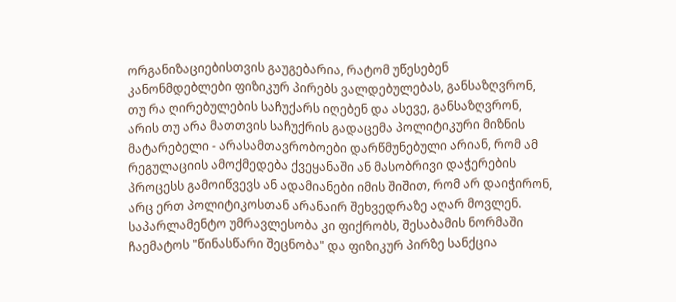ორგანიზაციებისთვის გაუგებარია, რატომ უწესებენ კანონმდებლები ფიზიკურ პირებს ვალდებულებას, განსაზღვრონ, თუ რა ღირებულების საჩუქარს იღებენ და ასევე, განსაზღვრონ, არის თუ არა მათთვის საჩუქრის გადაცემა პოლიტიკური მიზნის მატარებელი - არასამთავრობოები დარწმუნებული არიან, რომ ამ რეგულაციის ამოქმედება ქვეყანაში ან მასობრივი დაჭერების პროცესს გამოიწვევს ან ადამიანები იმის შიშით, რომ არ დაიჭირონ, არც ერთ პოლიტიკოსთან არანაირ შეხვედრაზე აღარ მოვლენ. საპარლამენტო უმრავლესობა კი ფიქრობს, შესაბამის ნორმაში ჩაემატოს "წინასწარი შეცნობა" და ფიზიკურ პირზე სანქცია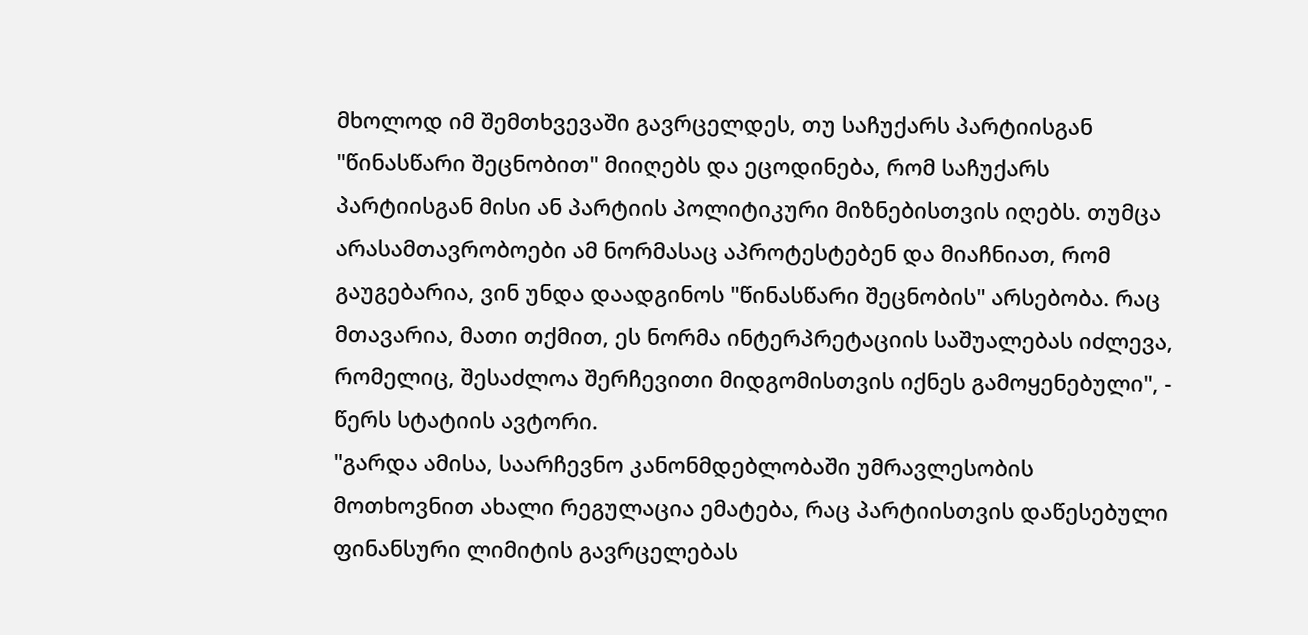მხოლოდ იმ შემთხვევაში გავრცელდეს, თუ საჩუქარს პარტიისგან "წინასწარი შეცნობით" მიიღებს და ეცოდინება, რომ საჩუქარს პარტიისგან მისი ან პარტიის პოლიტიკური მიზნებისთვის იღებს. თუმცა არასამთავრობოები ამ ნორმასაც აპროტესტებენ და მიაჩნიათ, რომ გაუგებარია, ვინ უნდა დაადგინოს "წინასწარი შეცნობის" არსებობა. რაც მთავარია, მათი თქმით, ეს ნორმა ინტერპრეტაციის საშუალებას იძლევა, რომელიც, შესაძლოა შერჩევითი მიდგომისთვის იქნეს გამოყენებული", - წერს სტატიის ავტორი.
"გარდა ამისა, საარჩევნო კანონმდებლობაში უმრავლესობის მოთხოვნით ახალი რეგულაცია ემატება, რაც პარტიისთვის დაწესებული ფინანსური ლიმიტის გავრცელებას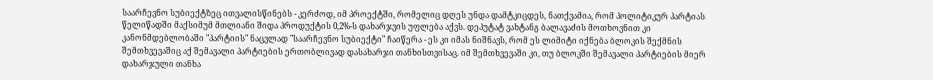საარჩევნო სუბიექტზეც ითვალისწინებს - კერძოდ, იმ პროექტში, რომელიც დღეს უნდა დამტკიცდეს, ნათქვამია, რომ პოლიტიკურ პარტიას წელიწადში მაქსიმუმ მთლიანი შიდა პროდუქტის 0,2%-ს დახარჯვის უფლება აქვს. დეპუტატ ვახტანგ ბალავაძის მოთხოვნით კი კანონმდებლობაში "პარტიის" ნაცვლად "საარჩევნო სუბიექტი" ჩაიწერა - ეს კი იმას ნიშნავს, რომ ეს ლიმიტი იქნება ბლოკის შექმნის შემთხვევაშიც აქ შემავალი პარტიების ერთობლივად დასახარჯი თანხისთვისაც. იმ შემთხვევაში კი, თუ ბლოკში შემავალი პარტიების მიერ დახარჯული თანხა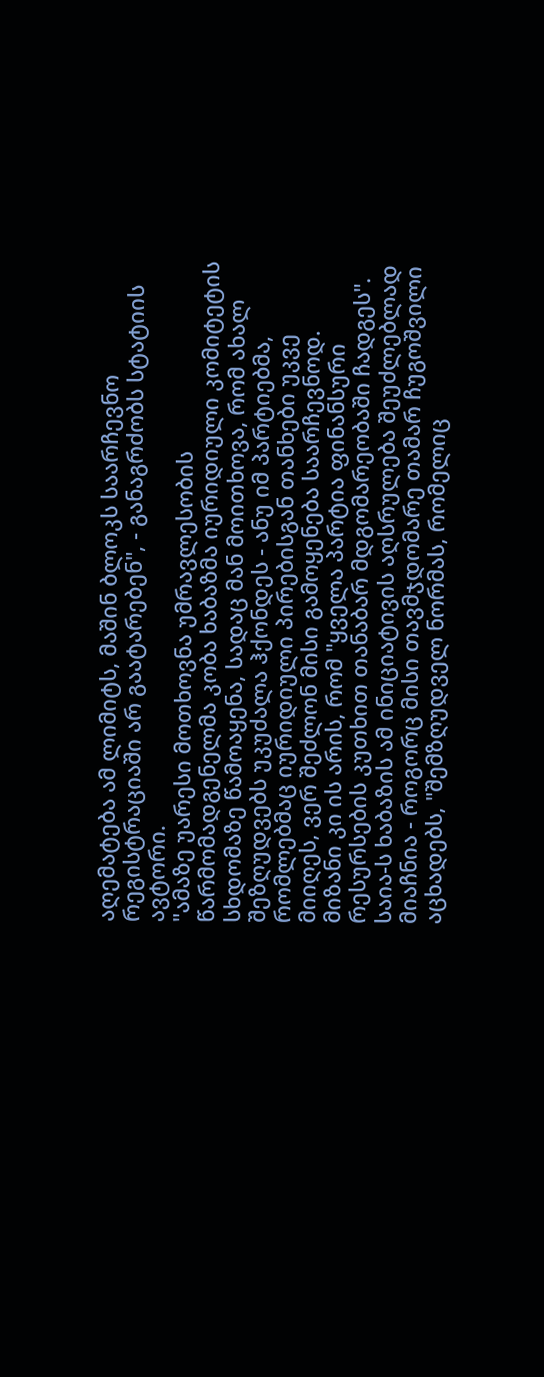აღემატება ამ ლიმიტს, მაშინ ბლოკს საარჩევნო რეგისტრაციაში არ გაატარებენ", - განაგრძობს სტატიის ავტორი.
"ამაზე უარესი მოთხოვნა უმრავლესობის წარმომადგენელმა კობა ხაბაზმა იურიდიული კომიტეტის სხდომაზე წამოაყენა, სადაც მან მოითხოვა, რომ ახალ შეზღუდვებს უკუძალა ჰქონდეს - ანუ იმ პარტიებმა, რომლებმაც იურიდიული პირებისგან თანხები უკვე მიიღეს, ვერ შეძლონ მისი გამოყენება საარჩევნოდ. მიზანი კი ის არის, რომ "ყველა პარტია ფინანსური რესურსების კუთხით თანაბარ მდგომარეობაში ჩადგეს". საია-ს ხაბაზის ამ ინიციატივის აღსრულება შეუძლებლად მიაჩნია - როგორც მისი თავმჯდომარე თამარ ჩუგოშვილი აცხადებს, "შემზღუდველ ნორმას, რომელიც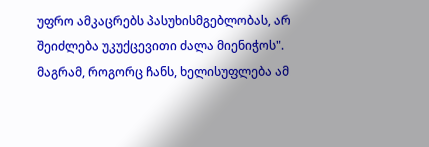უფრო ამკაცრებს პასუხისმგებლობას, არ შეიძლება უკუქცევითი ძალა მიენიჭოს". მაგრამ, როგორც ჩანს, ხელისუფლება ამ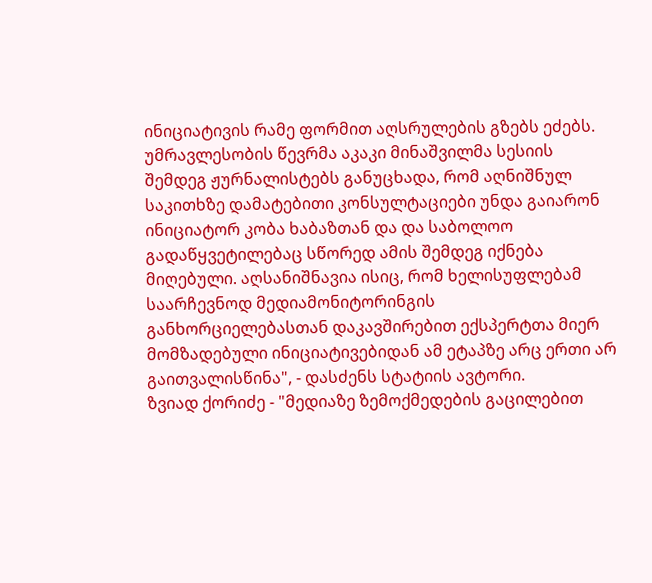ინიციატივის რამე ფორმით აღსრულების გზებს ეძებს. უმრავლესობის წევრმა აკაკი მინაშვილმა სესიის შემდეგ ჟურნალისტებს განუცხადა, რომ აღნიშნულ საკითხზე დამატებითი კონსულტაციები უნდა გაიარონ ინიციატორ კობა ხაბაზთან და და საბოლოო გადაწყვეტილებაც სწორედ ამის შემდეგ იქნება მიღებული. აღსანიშნავია ისიც, რომ ხელისუფლებამ საარჩევნოდ მედიამონიტორინგის განხორციელებასთან დაკავშირებით ექსპერტთა მიერ მომზადებული ინიციატივებიდან ამ ეტაპზე არც ერთი არ გაითვალისწინა", - დასძენს სტატიის ავტორი.
ზვიად ქორიძე - "მედიაზე ზემოქმედების გაცილებით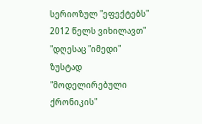სერიოზულ "ეფექტებს" 2012 წელს ვიხილავთ"
"დღესაც "იმედი" ზუსტად "მოდელირებული ქრონიკის"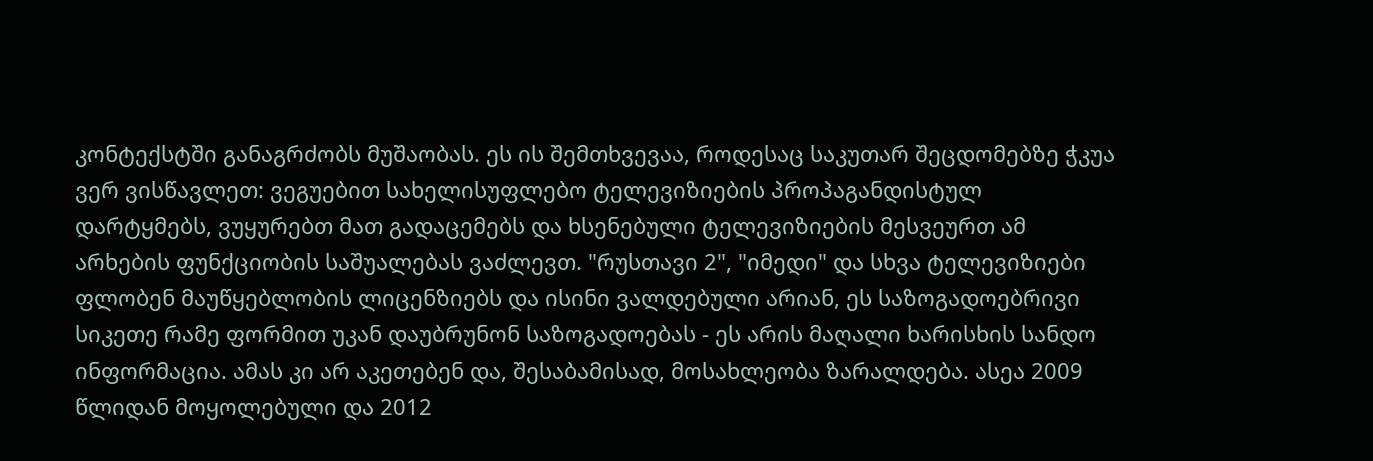კონტექსტში განაგრძობს მუშაობას. ეს ის შემთხვევაა, როდესაც საკუთარ შეცდომებზე ჭკუა ვერ ვისწავლეთ: ვეგუებით სახელისუფლებო ტელევიზიების პროპაგანდისტულ დარტყმებს, ვუყურებთ მათ გადაცემებს და ხსენებული ტელევიზიების მესვეურთ ამ არხების ფუნქციობის საშუალებას ვაძლევთ. "რუსთავი 2", "იმედი" და სხვა ტელევიზიები ფლობენ მაუწყებლობის ლიცენზიებს და ისინი ვალდებული არიან, ეს საზოგადოებრივი სიკეთე რამე ფორმით უკან დაუბრუნონ საზოგადოებას - ეს არის მაღალი ხარისხის სანდო ინფორმაცია. ამას კი არ აკეთებენ და, შესაბამისად, მოსახლეობა ზარალდება. ასეა 2009 წლიდან მოყოლებული და 2012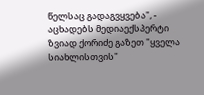წელსაც გადაგვყვება", - აცხადებს მედიაექსპერტი ზვიად ქორიძე გაზეთ "ყველა სიახლისთვის"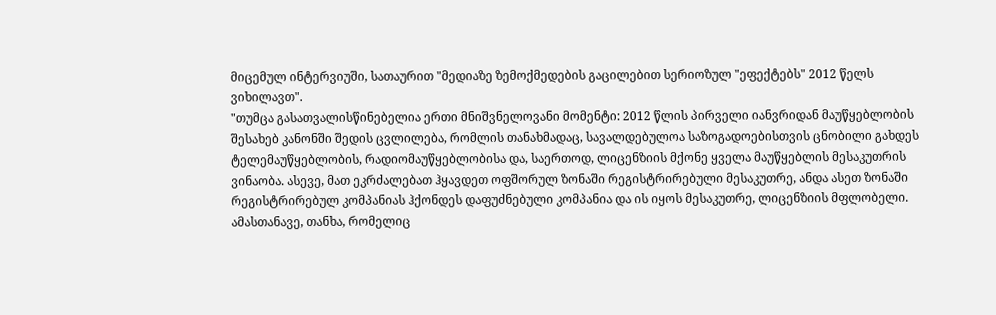მიცემულ ინტერვიუში, სათაურით "მედიაზე ზემოქმედების გაცილებით სერიოზულ "ეფექტებს" 2012 წელს ვიხილავთ".
"თუმცა გასათვალისწინებელია ერთი მნიშვნელოვანი მომენტი: 2012 წლის პირველი იანვრიდან მაუწყებლობის შესახებ კანონში შედის ცვლილება, რომლის თანახმადაც, სავალდებულოა საზოგადოებისთვის ცნობილი გახდეს ტელემაუწყებლობის, რადიომაუწყებლობისა და, საერთოდ, ლიცენზიის მქონე ყველა მაუწყებლის მესაკუთრის ვინაობა. ასევე, მათ ეკრძალებათ ჰყავდეთ ოფშორულ ზონაში რეგისტრირებული მესაკუთრე, ანდა ასეთ ზონაში რეგისტრირებულ კომპანიას ჰქონდეს დაფუძნებული კომპანია და ის იყოს მესაკუთრე, ლიცენზიის მფლობელი. ამასთანავე, თანხა, რომელიც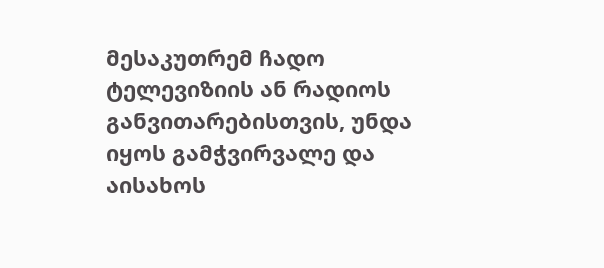მესაკუთრემ ჩადო ტელევიზიის ან რადიოს განვითარებისთვის, უნდა იყოს გამჭვირვალე და აისახოს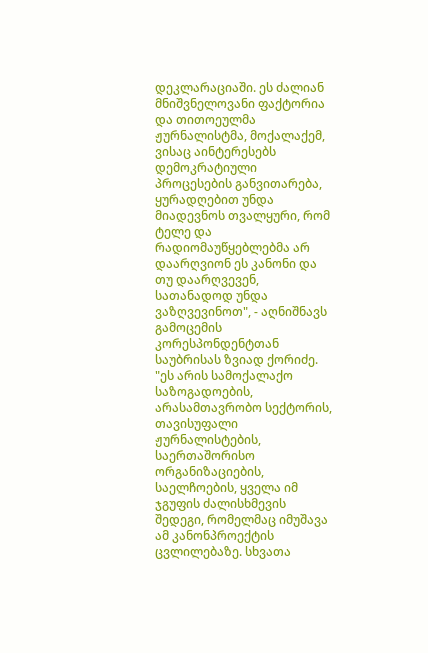დეკლარაციაში. ეს ძალიან მნიშვნელოვანი ფაქტორია და თითოეულმა ჟურნალისტმა, მოქალაქემ, ვისაც აინტერესებს დემოკრატიული პროცესების განვითარება, ყურადღებით უნდა მიადევნოს თვალყური, რომ ტელე და რადიომაუწყებლებმა არ დაარღვიონ ეს კანონი და თუ დაარღვევენ, სათანადოდ უნდა ვაზღვევინოთ", - აღნიშნავს გამოცემის კორესპონდენტთან საუბრისას ზვიად ქორიძე.
"ეს არის სამოქალაქო საზოგადოების, არასამთავრობო სექტორის, თავისუფალი ჟურნალისტების, საერთაშორისო ორგანიზაციების, საელჩოების, ყველა იმ ჯგუფის ძალისხმევის შედეგი, რომელმაც იმუშავა ამ კანონპროექტის ცვლილებაზე. სხვათა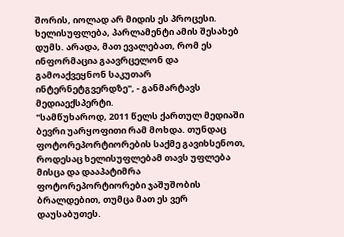შორის, იოლად არ მიდის ეს პროცესი. ხელისუფლება, პარლამენტი ამის შესახებ დუმს. არადა, მათ ევალებათ, რომ ეს ინფორმაცია გაავრცელონ და გამოაქვეყნონ საკუთარ ინტერნეტგვერდზე", - განმარტავს მედიაექსპერტი.
"სამწუხაროდ, 2011 წელს ქართულ მედიაში ბევრი უარყოფითი რამ მოხდა. თუნდაც ფოტორეპორტიორების საქმე გავიხსენოთ, როდესაც ხელისუფლებამ თავს უფლება მისცა და დააპატიმრა ფოტორეპორტიორები ჯაშუშობის ბრალდებით, თუმცა მათ ეს ვერ დაუსაბუთეს.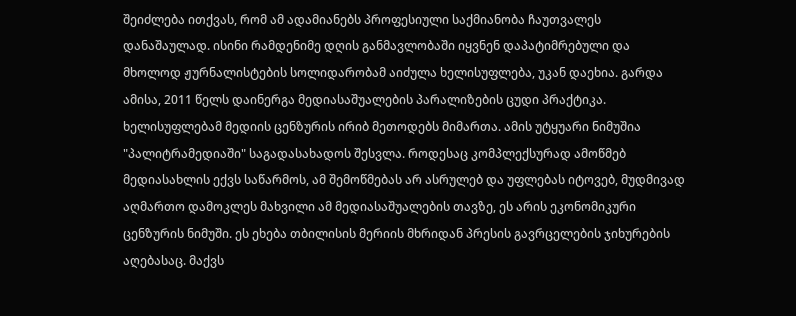შეიძლება ითქვას, რომ ამ ადამიანებს პროფესიული საქმიანობა ჩაუთვალეს დანაშაულად. ისინი რამდენიმე დღის განმავლობაში იყვნენ დაპატიმრებული და მხოლოდ ჟურნალისტების სოლიდარობამ აიძულა ხელისუფლება, უკან დაეხია. გარდა ამისა, 2011 წელს დაინერგა მედიასაშუალების პარალიზების ცუდი პრაქტიკა. ხელისუფლებამ მედიის ცენზურის ირიბ მეთოდებს მიმართა. ამის უტყუარი ნიმუშია "პალიტრამედიაში" საგადასახადოს შესვლა. როდესაც კომპლექსურად ამოწმებ მედიასახლის ექვს საწარმოს, ამ შემოწმებას არ ასრულებ და უფლებას იტოვებ, მუდმივად აღმართო დამოკლეს მახვილი ამ მედიასაშუალების თავზე, ეს არის ეკონომიკური ცენზურის ნიმუში. ეს ეხება თბილისის მერიის მხრიდან პრესის გავრცელების ჯიხურების აღებასაც. მაქვს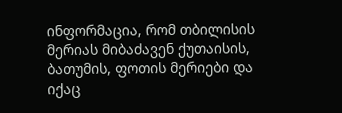ინფორმაცია, რომ თბილისის მერიას მიბაძავენ ქუთაისის, ბათუმის, ფოთის მერიები და იქაც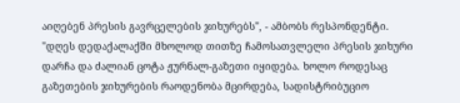აიღებენ პრესის გავრცელების ჯიხურებს", - ამბობს რესპონდენტი.
"დღეს დედაქალაქში მხოლოდ თითზე ჩამოსათვლელი პრესის ჯიხური დარჩა და ძალიან ცოტა ჟურნალ-გაზეთი იყიდება. ხოლო როდესაც გაზეთების ჯიხურების რაოდენობა მცირდება, სადისტრიბუციო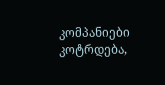კომპანიები კოტრდება,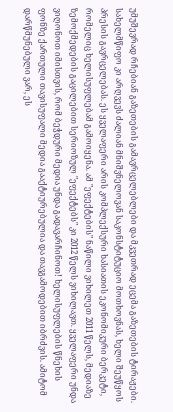უმუშევრად რჩებიან გაზეთების გამავრცელებლები და მკვეთრად ეცემა გაზეთების ტირაჟები. სახელმწიფო კი არღვევს ძალიან მნიშვნელოვან საკონსტიტუციო მოთხოვნას, ხელი შეუწყოს პრესის გავრცელებას. ეს ყველაფერი არის კომპლექსური ხასიათის ეკონომიკური ბერკეტი, რომელიც ხელისუფლებამ გამოიყენა. ამ "ეფექტების" ნაწილი ვიხილეთ 2011 წელს, მედიაზე ზემოქმედების გაცილებით სერიოზულ "ეფექტებს" კი 2012 წელს ვიხილავთ. ყველაფერი უნდა ვიღონოთ იმისთვის, რომ ბეჭდური მედია უნდა გადავარჩინოთ! ხელისუფლების წნეხის ფონზე ქართული თავისუფალი მედია გააქტიურებულია და თავგამოდებით იბრძვის. ამიტომ დარწმუნებული ვარ, ეს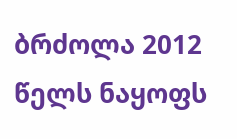ბრძოლა 2012 წელს ნაყოფს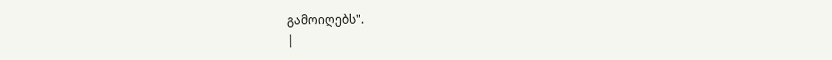გამოიღებს".
|